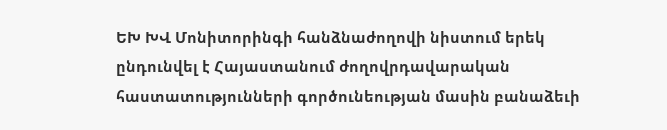ԵԽ ԽՎ Մոնիտորինգի հանձնաժողովի նիստում երեկ ընդունվել է Հայաստանում ժողովրդավարական հաստատությունների գործունեության մասին բանաձեւի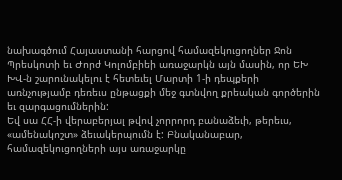նախագծում Հայաստանի հարցով համազեկուցողներ Ջոն Պրեսկոտի եւ Ժորժ Կոլոմբիեի առաջարկն այն մասին, որ ԵԽ ԽՎ-ն շարունակելու է հետեւել Մարտի 1-ի դեպքերի առնչությամբ դեռեւս ընթացքի մեջ գտնվող քրեական գործերին եւ զարգացումներին:
Եվ սա ՀՀ-ի վերաբերյալ թվով չորրորդ բանաձեւի, թերեւս, «ամենակոշտ» ձեւակերպումն է: Բնականաբար, համազեկուցողների այս առաջարկը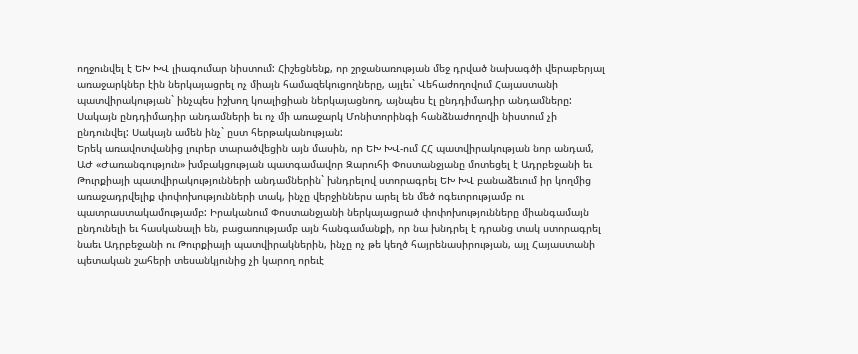ողջունվել է ԵԽ ԽՎ լիագումար նիստում: Հիշեցնենք, որ շրջանառության մեջ դրված նախագծի վերաբերյալ առաջարկներ էին ներկայացրել ոչ միայն համազեկուցողները, այլեւ` Վեհաժողովում Հայաստանի պատվիրակության` ինչպես իշխող կոալիցիան ներկայացնող, այնպես էլ ընդդիմադիր անդամները: Սակայն ընդդիմադիր անդամների եւ ոչ մի առաջարկ Մոնիտորինգի հանձնաժողովի նիստում չի ընդունվել: Սակայն ամեն ինչ` ըստ հերթականության:
Երեկ առավոտվանից լուրեր տարածվեցին այն մասին, որ ԵԽ ԽՎ-ում ՀՀ պատվիրակության նոր անդամ, ԱԺ «Ժառանգություն» խմբակցության պատգամավոր Զարուհի Փոստանջյանը մոտեցել է Ադրբեջանի եւ Թուրքիայի պատվիրակությունների անդամներին` խնդրելով ստորագրել ԵԽ ԽՎ բանաձեւում իր կողմից առաջադրվելիք փոփոխությունների տակ, ինչը վերջիններս արել են մեծ ոգեւորությամբ ու պատրաստակամությամբ: Իրականում Փոստանջյանի ներկայացրած փոփոխությունները միանգամայն ընդունելի եւ հասկանալի են, բացառությամբ այն հանգամանքի, որ նա խնդրել է դրանց տակ ստորագրել նաեւ Ադրբեջանի ու Թուրքիայի պատվիրակներին, ինչը ոչ թե կեղծ հայրենասիրության, այլ Հայաստանի պետական շահերի տեսանկյունից չի կարող որեւէ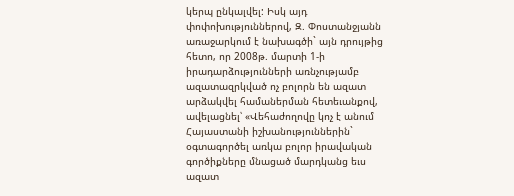կերպ ընկալվել: Իսկ այդ փոփոխություններով, Զ. Փոստանջյանն առաջարկում է նախագծի` այն դրույթից հետո, որ 2008թ. մարտի 1-ի իրադարձությունների առնչությամբ ազատազրկված ոչ բոլորն են ազատ արձակվել համաներման հետեւանքով, ավելացնել՝ «Վեհաժողովը կոչ է անում Հայաստանի իշխանություններին` օգտագործել առկա բոլոր իրավական գործիքները մնացած մարդկանց եւս ազատ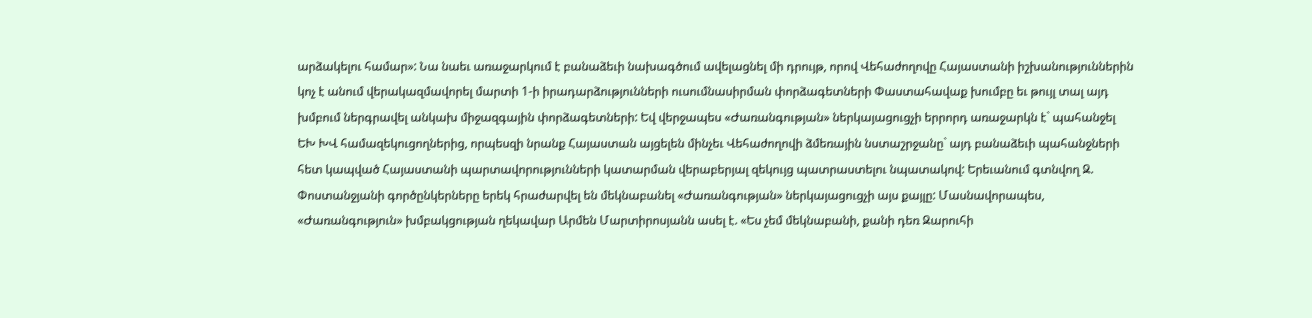արձակելու համար»: Նա նաեւ առաջարկում է բանաձեւի նախագծում ավելացնել մի դրույթ, որով Վեհաժողովը Հայաստանի իշխանություններին կոչ է անում վերակազմավորել մարտի 1-ի իրադարձությունների ուսումնասիրման փորձագետների Փաստահավաք խումբը եւ թույլ տալ այդ խմբում ներգրավել անկախ միջազգային փորձագետների: Եվ վերջապես «Ժառանգության» ներկայացուցչի երրորդ առաջարկն է` պահանջել ԵԽ ԽՎ համազեկուցողներից, որպեսզի նրանք Հայաստան այցելեն մինչեւ Վեհաժողովի ձմեռային նստաշրջանը` այդ բանաձեւի պահանջների հետ կապված Հայաստանի պարտավորությունների կատարման վերաբերյալ զեկույց պատրաստելու նպատակով: Երեւանում գտնվող Զ. Փոստանջյանի գործընկերները երեկ հրաժարվել են մեկնաբանել «Ժառանգության» ներկայացուցչի այս քայլը: Մասնավորապես, «Ժառանգություն» խմբակցության ղեկավար Արմեն Մարտիրոսյանն ասել է. «Ես չեմ մեկնաբանի, քանի դեռ Զարուհի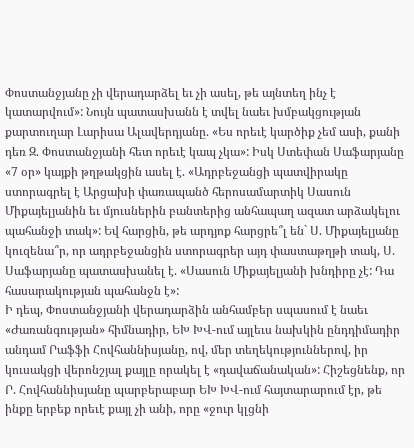Փոստանջյանը չի վերադարձել եւ չի ասել, թե այնտեղ ինչ է կատարվում»: Նույն պատասխանն է տվել նաեւ խմբակցության քարտուղար Լարիսա Ալավերդյանը. «Ես որեւէ կարծիք չեմ ասի, քանի դեռ Զ. Փոստանջյանի հետ որեւէ կապ չկա»: Իսկ Ստեփան Սաֆարյանը «7 օր» կայքի թղթակցին ասել է. «Ադրբեջանցի պատվիրակը ստորագրել է Արցախի փառապանծ հերոսամարտիկ Սասուն Միքայելյանին եւ մյուսներին բանտերից անհապաղ ազատ արձակելու պահանջի տակ»: Եվ հարցին, թե արդյոք հարցրե՞լ են` Ս. Միքայելյանը կուզենա՞ր, որ ադրբեջանցին ստորագրեր այդ փաստաթղթի տակ, Ս. Սաֆարյանը պատասխանել է. «Սասուն Միքայելյանի խնդիրը չէ: Դա հասարակության պահանջն է»:
Ի դեպ, Փոստանջյանի վերադարձին անհամբեր սպասում է նաեւ «Ժառանգության» հիմնադիր, ԵԽ ԽՎ-ում այլեւս նախկին ընդդիմադիր անդամ Րաֆֆի Հովհաննիսյանը, ով, մեր տեղեկություններով, իր կուսակցի վերոնշյալ քայլը որակել է «դավաճանական»: Հիշեցնենք, որ Ր. Հովհաննիսյանը պարբերաբար ԵԽ ԽՎ-ում հայտարարում էր, թե ինքը երբեք որեւէ քայլ չի անի, որը «ջուր կլցնի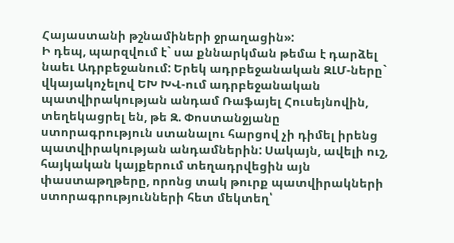Հայաստանի թշնամիների ջրաղացին»:
Ի դեպ, պարզվում է` սա քննարկման թեմա է դարձել նաեւ Ադրբեջանում: Երեկ ադրբեջանական ԶԼՄ-ները` վկայակոչելով ԵԽ ԽՎ-ում ադրբեջանական պատվիրակության անդամ Ռաֆայել Հուսեյնովին, տեղեկացրել են, թե Զ. Փոստանջյանը ստորագրություն ստանալու հարցով չի դիմել իրենց պատվիրակության անդամներին: Սակայն, ավելի ուշ, հայկական կայքերում տեղադրվեցին այն փաստաթղթերը, որոնց տակ թուրք պատվիրակների ստորագրությունների հետ մեկտեղ՝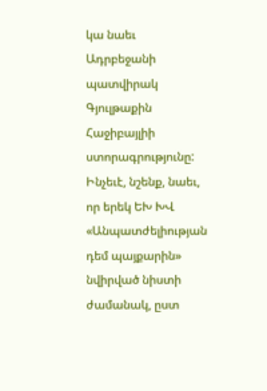կա նաեւ Ադրբեջանի պատվիրակ Գյուլթաքին Հաջիբայլիի ստորագրությունը:
Ինչեւէ, նշենք, նաեւ, որ երեկ ԵԽ ԽՎ «Անպատժելիության դեմ պայքարին» նվիրված նիստի ժամանակ, ըստ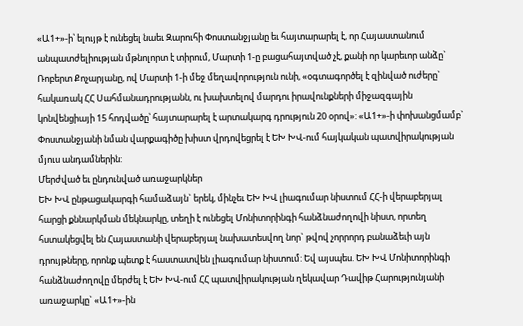«Ա1+»-ի՝ ելույթ է ունեցել նաեւ Զարուհի Փոստանջյանը եւ հայտարարել է, որ Հայաստանում անպատժելիության մթնոլորտ է տիրում, Մարտի 1-ը բացահայտված չէ, քանի որ կարեւոր անձը` Ռոբերտ Քոչարյանը, ով Մարտի 1-ի մեջ մեղավորություն ունի, «օգտագործել է զինված ուժերը` հակառակ ՀՀ Սահմանադրությանն, ու խախտելով մարդու իրավունքների միջազգային կոնվենցիայի 15 հոդվածը՝ հայտարարել է արտակարգ դրություն 20 օրով»: «Ա1+»-ի փոխանցմամբ` Փոստանջյանի նման վարքագիծը խիստ վրդովեցրել է ԵԽ ԽՎ-ում հայկական պատվիրակության մյուս անդամներին:
Մերժված եւ ընդունված առաջարկներ
ԵԽ ԽՎ ընթացակարգի համաձայն` երեկ, մինչեւ ԵԽ ԽՎ լիագումար նիստում ՀՀ-ի վերաբերյալ հարցի քննարկման մեկնարկը, տեղի է ունեցել Մոնիտորինգի հանձնաժողովի նիստ, որտեղ հստակեցվել են Հայաստանի վերաբերյալ նախատեսվող նոր` թվով չորրորդ բանաձեւի այն դրույթները, որոնք պետք է հաստատվեն լիագումար նիստում: Եվ այսպես. ԵԽ ԽՎ Մոնիտորինգի հանձնաժողովը մերժել է ԵԽ ԽՎ-ում ՀՀ պատվիրակության ղեկավար Դավիթ Հարությունյանի առաջարկը` «Ա1+»-ին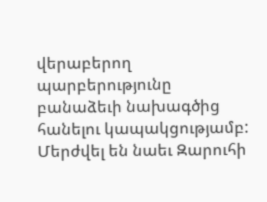վերաբերող պարբերությունը բանաձեւի նախագծից հանելու կապակցությամբ: Մերժվել են նաեւ Զարուհի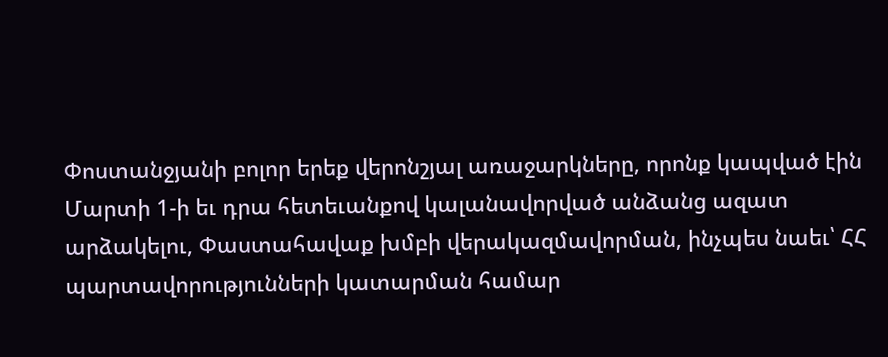Փոստանջյանի բոլոր երեք վերոնշյալ առաջարկները, որոնք կապված էին Մարտի 1-ի եւ դրա հետեւանքով կալանավորված անձանց ազատ արձակելու, Փաստահավաք խմբի վերակազմավորման, ինչպես նաեւ՝ ՀՀ պարտավորությունների կատարման համար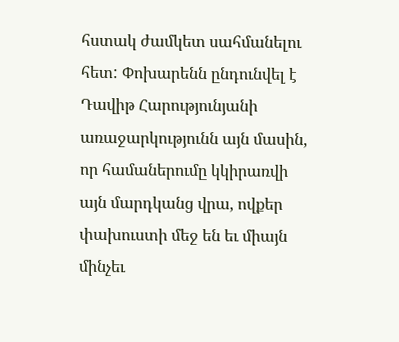հստակ ժամկետ սահմանելու հետ: Փոխարենն ընդունվել է Դավիթ Հարությունյանի առաջարկությունն այն մասին, որ համաներումը կկիրառվի այն մարդկանց վրա, ովքեր փախուստի մեջ են եւ միայն մինչեւ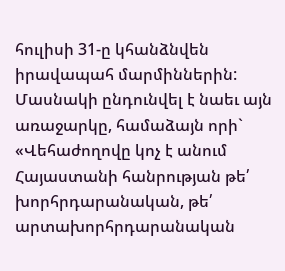հուլիսի 31-ը կհանձնվեն իրավապահ մարմիններին: Մասնակի ընդունվել է նաեւ այն առաջարկը, համաձայն որի` «Վեհաժողովը կոչ է անում Հայաստանի հանրության թե՛ խորհրդարանական, թե՛ արտախորհրդարանական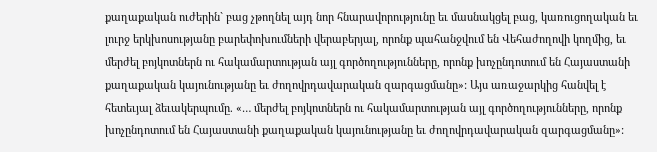քաղաքական ուժերին` բաց չթողնել այդ նոր հնարավորությունը եւ մասնակցել բաց, կառուցողական եւ լուրջ երկխոսությանը բարեփոխումների վերաբերյալ, որոնք պահանջվում են Վեհաժողովի կողմից, եւ մերժել բոյկոտներն ու հակամարտության այլ գործողությունները, որոնք խոչընդոտում են Հայաստանի քաղաքական կայունությանը եւ ժողովրդավարական զարգացմանը»: Այս առաջարկից հանվել է հետեւյալ ձեւակերպումը. «… մերժել բոյկոտներն ու հակամարտության այլ գործողությունները, որոնք խոչընդոտում են Հայաստանի քաղաքական կայունությանը եւ ժողովրդավարական զարգացմանը»: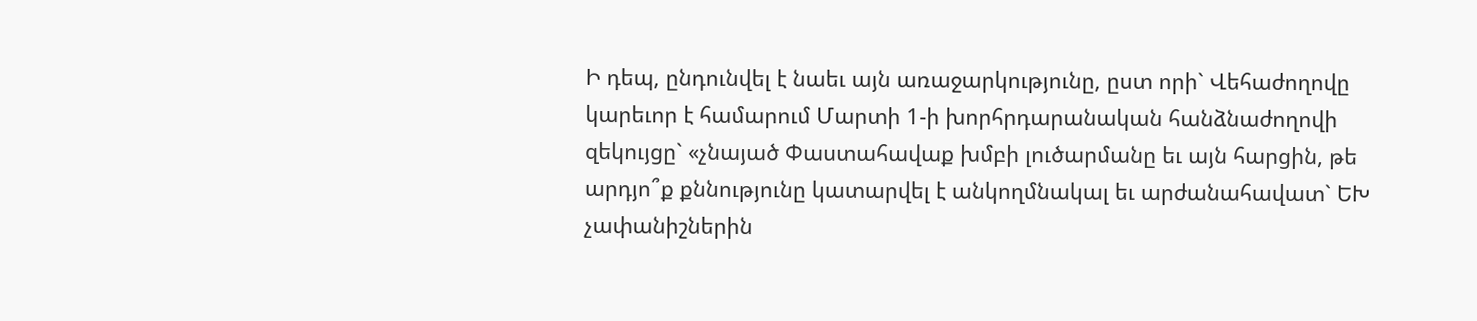Ի դեպ, ընդունվել է նաեւ այն առաջարկությունը, ըստ որի` Վեհաժողովը կարեւոր է համարում Մարտի 1-ի խորհրդարանական հանձնաժողովի զեկույցը` «չնայած Փաստահավաք խմբի լուծարմանը եւ այն հարցին, թե արդյո՞ք քննությունը կատարվել է անկողմնակալ եւ արժանահավատ` ԵԽ չափանիշներին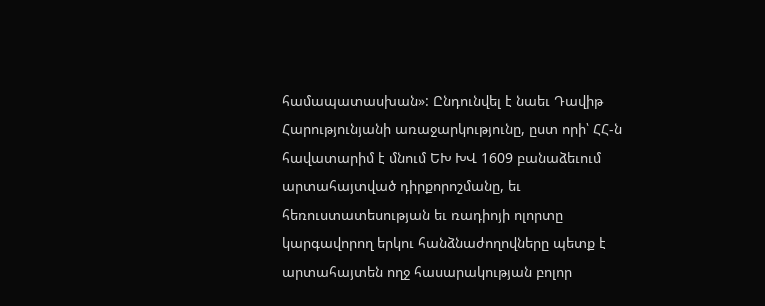համապատասխան»: Ընդունվել է նաեւ Դավիթ Հարությունյանի առաջարկությունը, ըստ որի՝ ՀՀ-ն հավատարիմ է մնում ԵԽ ԽՎ 1609 բանաձեւում արտահայտված դիրքորոշմանը, եւ հեռուստատեսության եւ ռադիոյի ոլորտը կարգավորող երկու հանձնաժողովները պետք է արտահայտեն ողջ հասարակության բոլոր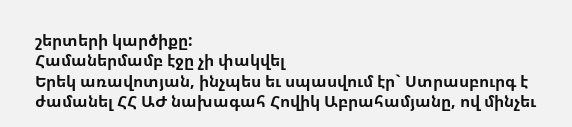շերտերի կարծիքը:
Համաներմամբ էջը չի փակվել
Երեկ առավոտյան, ինչպես եւ սպասվում էր` Ստրասբուրգ է ժամանել ՀՀ ԱԺ նախագահ Հովիկ Աբրահամյանը, ով մինչեւ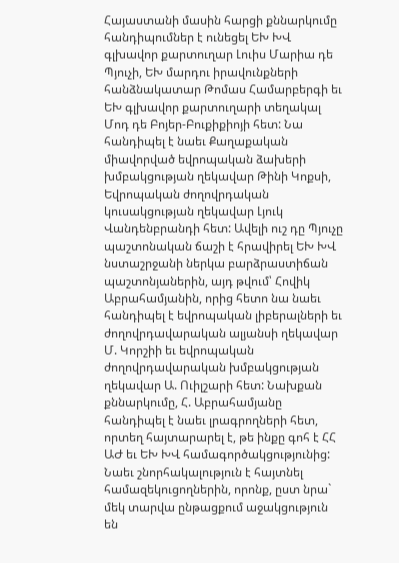Հայաստանի մասին հարցի քննարկումը հանդիպումներ է ունեցել ԵԽ ԽՎ գլխավոր քարտուղար Լուիս Մարիա դե Պյուչի, ԵԽ մարդու իրավունքների հանձնակատար Թոմաս Համարբերգի եւ ԵԽ գլխավոր քարտուղարի տեղակալ Մոդ դե Բոյեր-Բուքիքիոյի հետ: Նա հանդիպել է նաեւ Քաղաքական միավորված եվրոպական ձախերի խմբակցության ղեկավար Թինի Կոքսի, Եվրոպական ժողովրդական կուսակցության ղեկավար Լյուկ Վանդենբրանդի հետ: Ավելի ուշ դը Պյուչը պաշտոնական ճաշի է հրավիրել ԵԽ ԽՎ նստաշրջանի ներկա բարձրաստիճան պաշտոնյաներին, այդ թվում՝ Հովիկ Աբրահամյանին, որից հետո նա նաեւ հանդիպել է եվրոպական լիբերալների եւ ժողովրդավարական ալյանսի ղեկավար Մ. Կորշիի եւ եվրոպական ժողովրդավարական խմբակցության ղեկավար Ա. Ուիլշարի հետ: Նախքան քննարկումը, Հ. Աբրահամյանը հանդիպել է նաեւ լրագրողների հետ, որտեղ հայտարարել է, թե ինքը գոհ է ՀՀ ԱԺ եւ ԵԽ ԽՎ համագործակցությունից: Նաեւ շնորհակալություն է հայտնել համազեկուցողներին, որոնք, ըստ նրա` մեկ տարվա ընթացքում աջակցություն են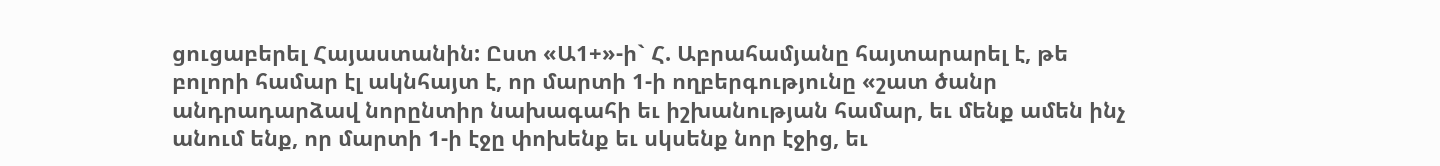ցուցաբերել Հայաստանին: Ըստ «Ա1+»-ի` Հ. Աբրահամյանը հայտարարել է, թե բոլորի համար էլ ակնհայտ է, որ մարտի 1-ի ողբերգությունը «շատ ծանր անդրադարձավ նորընտիր նախագահի եւ իշխանության համար, եւ մենք ամեն ինչ անում ենք, որ մարտի 1-ի էջը փոխենք եւ սկսենք նոր էջից, եւ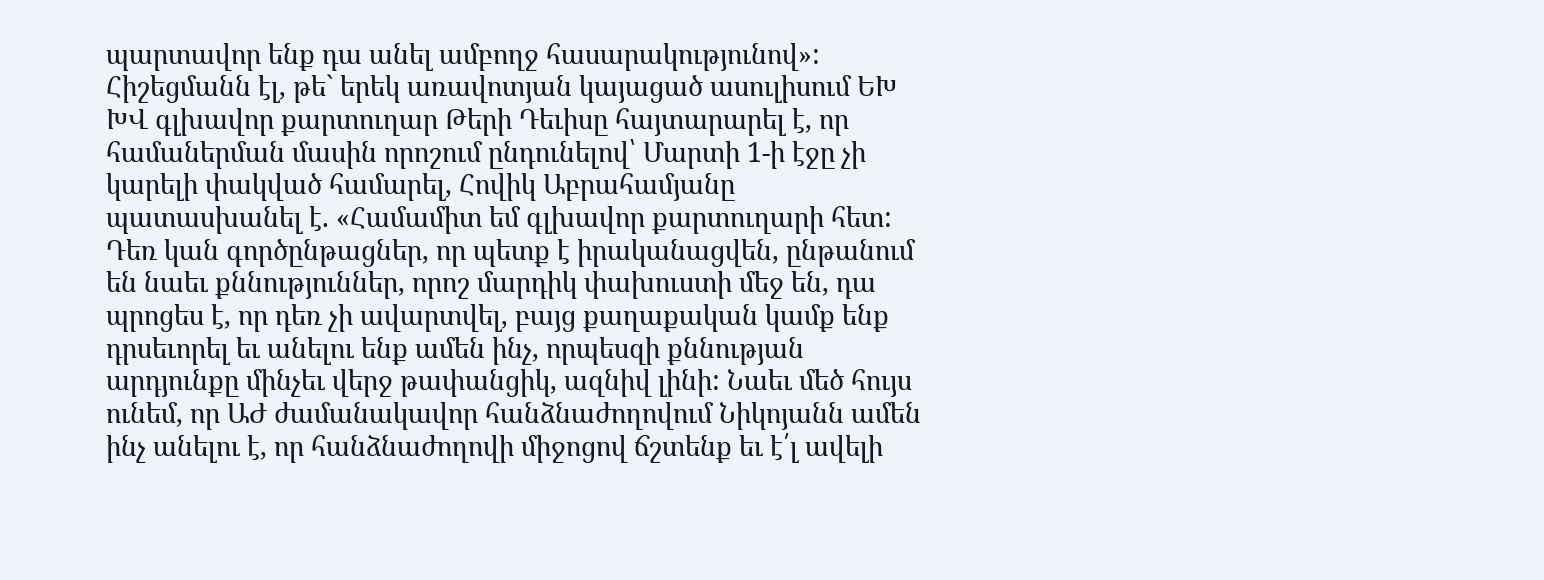պարտավոր ենք դա անել ամբողջ հասարակությունով»: Հիշեցմանն էլ, թե` երեկ առավոտյան կայացած ասուլիսում ԵԽ ԽՎ գլխավոր քարտուղար Թերի Դեւիսը հայտարարել է, որ համաներման մասին որոշում ընդունելով՝ Մարտի 1-ի էջը չի կարելի փակված համարել, Հովիկ Աբրահամյանը պատասխանել է. «Համամիտ եմ գլխավոր քարտուղարի հետ: Դեռ կան գործընթացներ, որ պետք է իրականացվեն, ընթանում են նաեւ քննություններ, որոշ մարդիկ փախուստի մեջ են, դա պրոցես է, որ դեռ չի ավարտվել, բայց քաղաքական կամք ենք դրսեւորել եւ անելու ենք ամեն ինչ, որպեսզի քննության արդյունքը մինչեւ վերջ թափանցիկ, ազնիվ լինի: Նաեւ մեծ հույս ունեմ, որ ԱԺ ժամանակավոր հանձնաժողովում Նիկոյանն ամեն ինչ անելու է, որ հանձնաժողովի միջոցով ճշտենք եւ է՛լ ավելի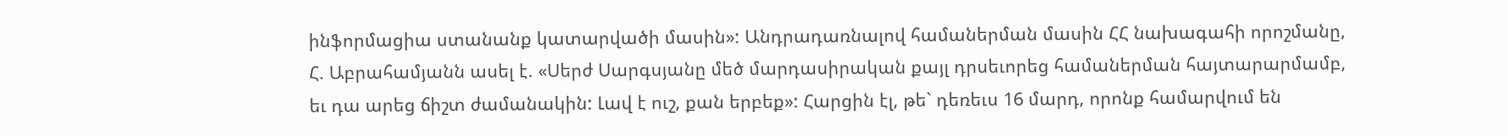ինֆորմացիա ստանանք կատարվածի մասին»: Անդրադառնալով համաներման մասին ՀՀ նախագահի որոշմանը, Հ. Աբրահամյանն ասել է. «Սերժ Սարգսյանը մեծ մարդասիրական քայլ դրսեւորեց համաներման հայտարարմամբ, եւ դա արեց ճիշտ ժամանակին: Լավ է ուշ, քան երբեք»: Հարցին էլ, թե` դեռեւս 16 մարդ, որոնք համարվում են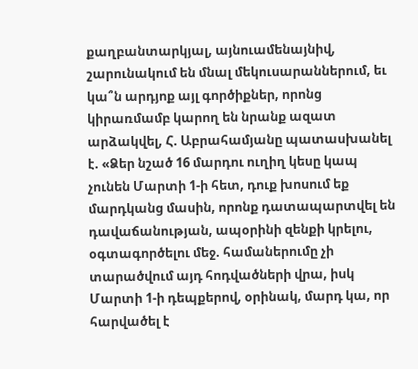քաղբանտարկյալ, այնուամենայնիվ, շարունակում են մնալ մեկուսարաններում, եւ կա՞ն արդյոք այլ գործիքներ, որոնց կիրառմամբ կարող են նրանք ազատ արձակվել, Հ. Աբրահամյանը պատասխանել է. «Ձեր նշած 16 մարդու ուղիղ կեսը կապ չունեն Մարտի 1-ի հետ, դուք խոսում եք մարդկանց մասին, որոնք դատապարտվել են դավաճանության, ապօրինի զենքի կրելու, օգտագործելու մեջ. համաներումը չի տարածվում այդ հոդվածների վրա, իսկ Մարտի 1-ի դեպքերով, օրինակ, մարդ կա, որ հարվածել է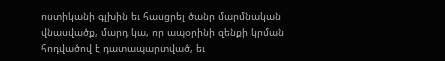ոստիկանի գլխին եւ հասցրել ծանր մարմնական վնասվածք, մարդ կա, որ ապօրինի զենքի կրման հոդվածով է դատապարտված, եւ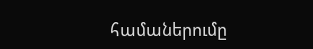համաներումը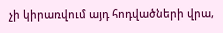չի կիրառվում այդ հոդվածների վրա,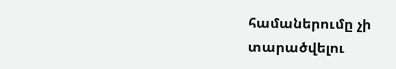համաներումը չի տարածվելու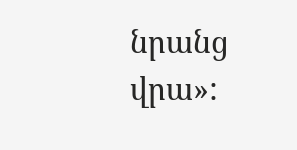նրանց վրա»: